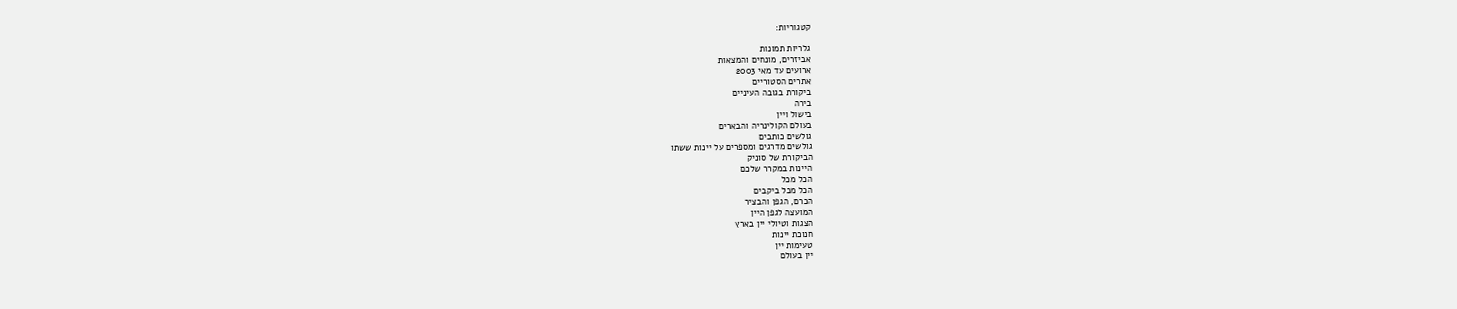קטגוריות:

גלריות תמונות
אביזרים, מונחים והמצאות
ארועים עד מאי 2003
אתרים הסטוריים
ביקורת בגובה העיניים
בירה
בישול ויין
בעולם הקולינריה והבארים
גולשים כותבים
גולשים מדרגים ומספרים על יינות ששתו
הביקורת של סוניק
היינות במקרר שלכם
הכל מכל
הכל מכל ביקבים
הכרם, הגפן והבציר
המועצה לגפן היין
הצגות וטיולי יין בארץ
חנוכת יינות
טעימות יין
יין בעולם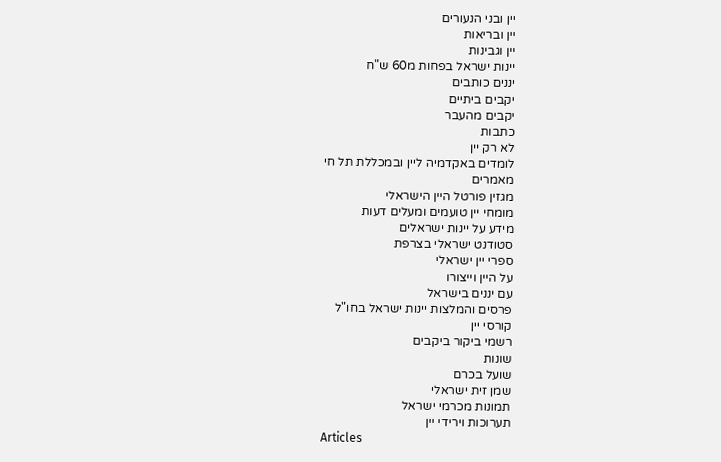יין ובני הנעורים
יין ובריאות
יין וגבינות
יינות ישראל בפחות מ60 ש"ח
יננים כותבים
יקבים ביתיים
יקבים מהעבר
כתבות
לא רק יין
לומדים באקדמיה ליין ובמכללת תל חי
מאמרים
מגזין פורטל היין הישראלי
מומחי יין טועמים ומעלים דעות
מידע על יינות ישראלים
סטודנט ישראלי בצרפת
ספרי יין ישראלי
על היין וייצורו
עם יננים בישראל
פרסים והמלצות יינות ישראל בחו"ל
קורסי יין
רשמי ביקור ביקבים
שונות
שועל בכרם
שמן זית ישראלי
תמונות מכרמי ישראל
תערוכות וירידי יין
Articles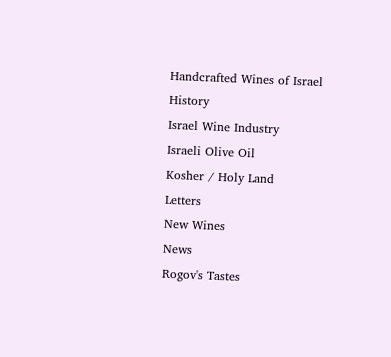Handcrafted Wines of Israel
History
Israel Wine Industry
Israeli Olive Oil
Kosher / Holy Land
Letters
New Wines
News
Rogov's Tastes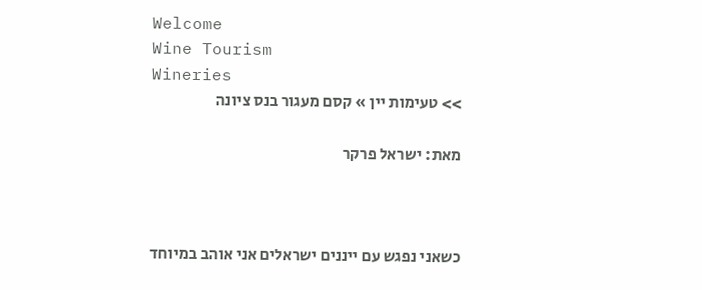Welcome
Wine Tourism
Wineries
>> טעימות יין » קסם מעגור בנס ציונה

מאת: ישראל פרקר



כשאני נפגש עם ייננים ישראלים אני אוהב במיוחד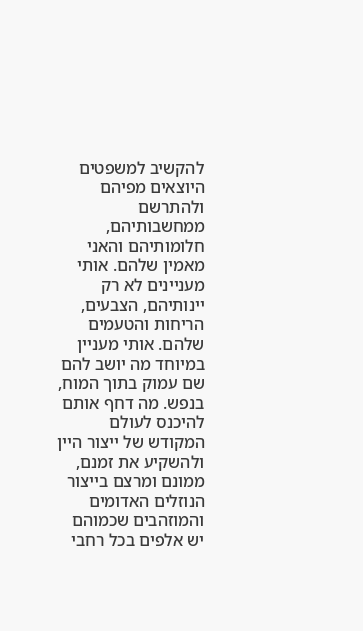להקשיב למשפטים היוצאים מפיהם ולהתרשם ממחשבותיהם, חלומותיהם והאני מאמין שלהם. אותי מעניינים לא רק יינותיהם, הצבעים, הריחות והטעמים שלהם. אותי מעניין במיוחד מה יושב להם שם עמוק בתוך המוח, בנפש. מה דחף אותם להיכנס לעולם המקודש של ייצור היין ולהשקיע את זמנם, ממונם ומרצם בייצור הנוזלים האדומים והמוזהבים שכמוהם יש אלפים בכל רחבי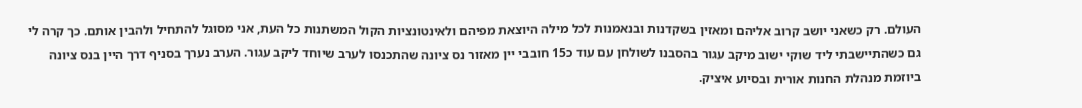העולם. רק כשאני יושב קרוב אליהם ומאזין בשקדנות ובנאמנות לכל מילה היוצאת מפיהם ולאינטונציות הקול המשתנות כל העת, אני מסוגל להתחיל ולהבין אותם. כך קרה לי גם כשהתיישבתי ליד שוקי ישוב מיקב עגור בהסבנו לשולחן עם עוד כ15 חובבי יין מאזור נס ציונה שהתכנסו לערב שיוחד ליקב עגור. הערב נערך בסניף דרך היין בנס ציונה ביוזמת מנהלת החנות אורית ובסיוע איציק.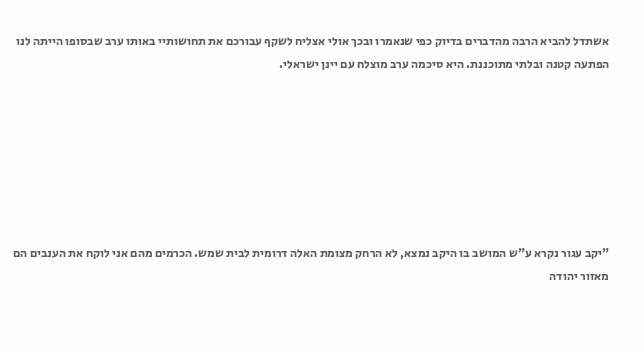אשתדל להביא הרבה מהדברים בדיוק כפי שנאמרו ובכך אולי אצליח לשקף עבורכם את תחושותיי באותו ערב שבסופו הייתה לנו הפתעה קטנה ובלתי מתוכננת. היא סיכמה ערב מוצלח עם יינן ישראלי.







"יקב עגור נקרא ע"ש המושב בו היקב נמצא, לא הרחק מצומת האלה דרומית לבית שמש. הכרמים מהם אני לוקח את הענבים הם מאזור יהודה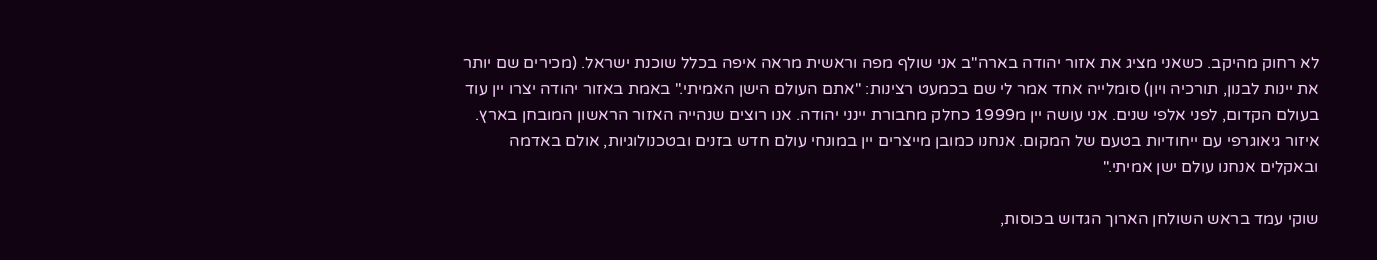לא רחוק מהיקב. כשאני מציג את אזור יהודה בארה"ב אני שולף מפה וראשית מראה איפה בכלל שוכנת ישראל. (מכירים שם יותר את יינות לבנון, תורכיה ויון) סומלייה אחד אמר לי שם בכמעט רצינות: "אתם העולם הישן האמיתי." באמת באזור יהודה יצרו יין עוד בעולם הקדום, לפני אלפי שנים. אני עושה יין מ1999 כחלק מחבורת יינני יהודה. אנו רוצים שנהייה האזור הראשון המובחן בארץ. איזור גיאוגרפי עם ייחודיות בטעם של המקום. אנחנו כמובן מייצרים יין במונחי עולם חדש בזנים ובטכנולוגיות, אולם באדמה ובאקלים אנחנו עולם ישן אמיתי."

שוקי עמד בראש השולחן הארוך הגדוש בכוסות,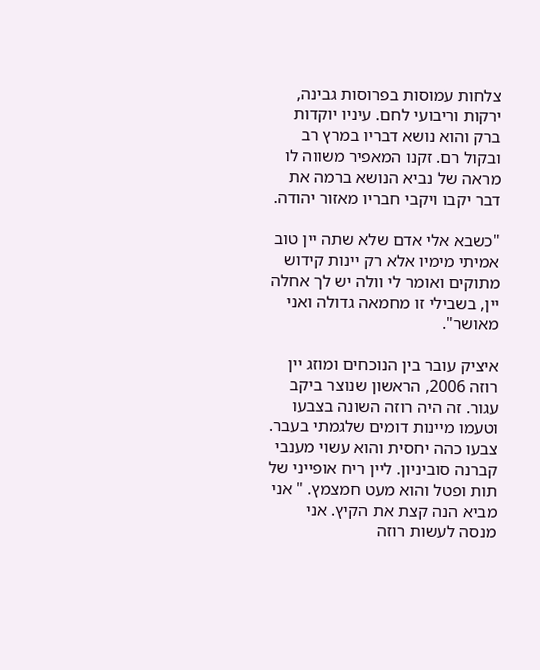צלחות עמוסות בפרוסות גבינה, ירקות וריבועי לחם. עיניו יוקדות ברק והוא נושא דבריו במרץ רב ובקול רם. זקנו המאפיר משווה לו מראה של נביא הנושא ברמה את דבר יקבו ויקבי חבריו מאזור יהודה.

"כשבא אלי אדם שלא שתה יין טוב אמיתי מימיו אלא רק יינות קידוש מתוקים ואומר לי וולה יש לך אחלה יין, בשבילי זו מחמאה גדולה ואני מאושר".

איציק עובר בין הנוכחים ומוזג יין רוזה 2006, הראשון שנוצר ביקב עגור. זה היה רוזה השונה בצבעו וטעמו מיינות דומים שלגמתי בעבר. צבעו כהה יחסית והוא עשוי מענבי קברנה סוביניון. ליין ריח אופייני של תות ופטל והוא מעט חמצמץ. " אני מביא הנה קצת את הקיץ. אני מנסה לעשות רוזה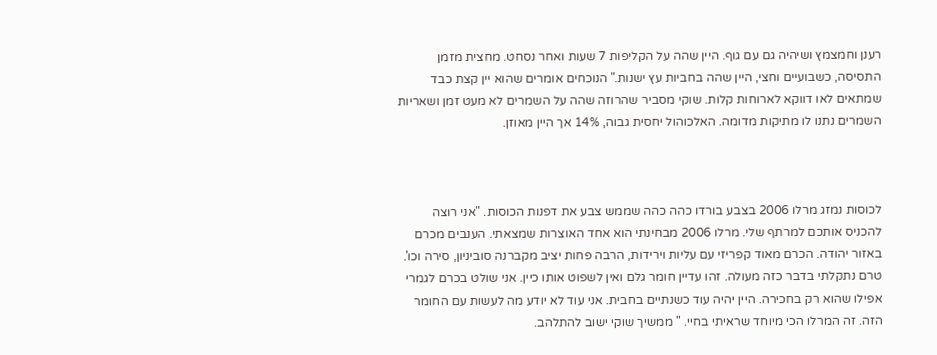רענן וחמצמץ ושיהיה גם עם גוף. היין שהה על הקליפות 7 שעות ואחר נסחט. מחצית מזמן התסיסה, כשבועיים וחצי, היין שהה בחביות עץ ישנות." הנוכחים אומרים שהוא יין קצת כבד שמתאים לאו דווקא לארוחות קלות. שוקי מסביר שהרוזה שהה על השמרים לא מעט זמן ושאריות השמרים נתנו לו מתיקות מדומה. האלכוהול יחסית גבוה, 14% אך היין מאוזן.



לכוסות נמזג מרלו 2006 בצבע בורדו כהה כהה שממש צבע את דפנות הכוסות. "אני רוצה להכניס אותכם למרתף שלי. מרלו 2006 מבחינתי הוא אחד האוצרות שמצאתי. הענבים מכרם באזור יהודה. הכרם מאוד קפריזי עם עליות וירידות, הרבה פחות יציב מקברנה סוביניון, סירה וכו'. טרם נתקלתי בדבר כזה מעולה. זהו עדיין חומר גלם ואין לשפוט אותו כיין. אני שולט בכרם לגמרי אפילו שהוא רק בחכירה. היין יהיה עוד כשנתיים בחבית. אני עוד לא יודע מה לעשות עם החומר הזה. זה המרלו הכי מיוחד שראיתי בחיי. " ממשיך שוקי ישוב להתלהב.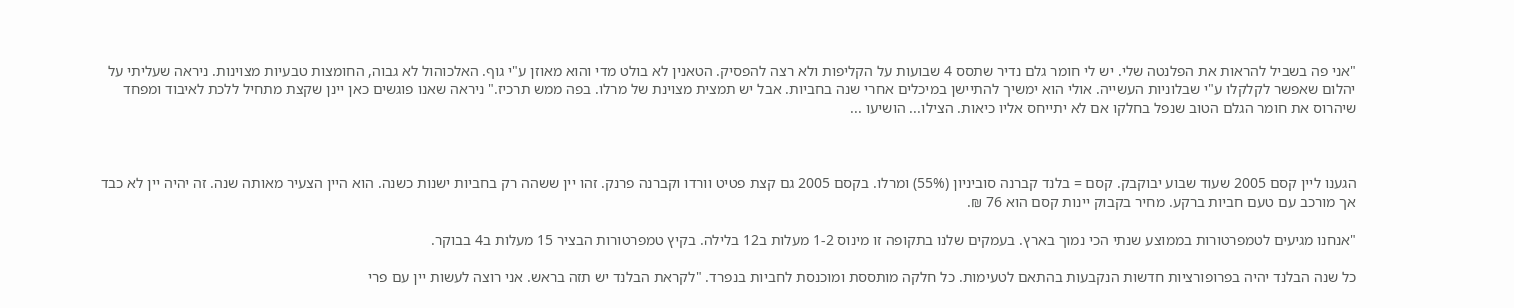"אני פה בשביל להראות את הפלנטה שלי. יש לי חומר גלם נדיר שתסס 4 שבועות על הקליפות ולא רצה להפסיק. הטאנין לא בולט מדי והוא מאוזן ע"י גוף. האלכוהול לא גבוה, החומצות טבעיות מצוינות. ניראה שעליתי על יהלום שאפשר לקלקלו ע"י שבלוניות העשייה. אולי הוא ימשיך להתיישן במיכלים אחרי שנה בחביות. אבל יש תמצית מצוינת של מרלו. בפה ממש תרכיז." ניראה שאנו פוגשים כאן יינן שקצת מתחיל ללכת לאיבוד ומפחד שיהרוס את חומר הגלם הטוב שנפל בחלקו אם לא יתייחס אליו כיאות. הצילו... הושיעו ...



הגענו ליין קסם 2005 שעוד שבוע יבוקבק. קסם = בלנד קברנה סוביניון (55%) ומרלו. בקסם 2005 גם קצת פטיט וורדו וקברנה פרנק. זהו יין ששהה רק בחביות ישנות כשנה. הוא היין הצעיר מאותה שנה. זה יהיה יין לא כבד אך מורכב עם טעם חביות ברקע. מחיר בקבוק יינות קסם הוא 76 ₪.

"אנחנו מגיעים לטמפרטורות בממוצע שנתי הכי נמוך בארץ. בעמקים שלנו בתקופה זו מינוס 1-2 מעלות ב12 בלילה. בקיץ טמפרטורות הבציר 15 מעלות ב4 בבוקר.

כל שנה הבלנד יהיה בפרופורציות חדשות הנקבעות בהתאם לטעימות. כל חלקה מותססת ומוכנסת לחביות בנפרד. "לקראת הבלנד יש תזה בראש. אני רוצה לעשות יין עם פרי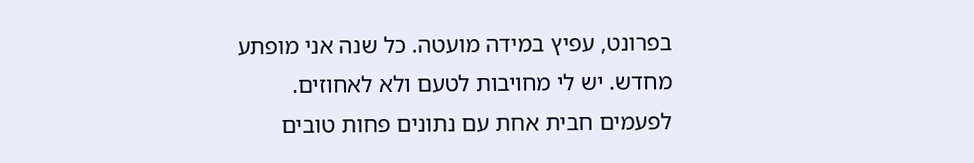בפרונט, עפיץ במידה מועטה. כל שנה אני מופתע מחדש. יש לי מחויבות לטעם ולא לאחוזים. לפעמים חבית אחת עם נתונים פחות טובים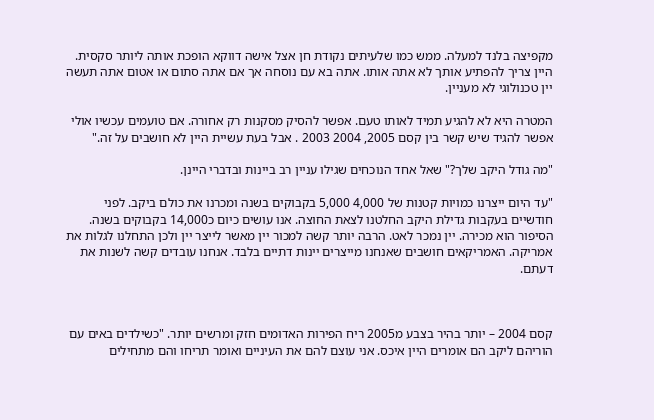מקפיצה בלנד למעלה. ממש כמו שלעיתים נקודת חן אצל אישה דווקא הופכת אותה ליותר סקסית. היין צריך להפתיע אותך לא אתה אותו. אתה בא עם נוסחה אך אם אתה סתום או אטום אתה תעשה יין טכנולוגי לא מעניין.

המטרה היא לא להגיע תמיד לאותו טעם. אפשר להסיק מסקנות רק אחורה. אם טועמים עכשיו אולי אפשר להגיד שיש קשר בין קסם 2005, 2004 2003 . אבל בעת עשיית היין לא חושבים על זה."

"מה גודל היקב שלך?" שאל אחד הנוכחים שגילו עניין רב ביינות ובדברי היינן.

"עד היום ייצרנו כמויות קטנות של 4,000 5,000 בקבוקים בשנה ומכרנו את כולם ביקב. לפני חודשיים בעקבות גדילת היקב החלטנו לצאת החוצה. אנו עושים כיום כ14,000 בקבוקים בשנה. הסיפור הוא מכירה. יין נמכר לאט. הרבה יותר קשה למכור יין מאשר לייצר יין ולכן התחלנו לגלות את אמריקה. האמריקאים חושבים שאנחנו מייצרים יינות דתיים בלבד. אנחנו עובדים קשה לשנות את דעתם.



קסם 2004 – יותר בהיר בצבע מ2005 ריח הפירות האדומים חזק ומרשים יותר. "כשילדים באים עם הוריהם ליקב הם אומרים היין איכס. אני עוצם להם את העיניים ואומר תריחו והם מתחילים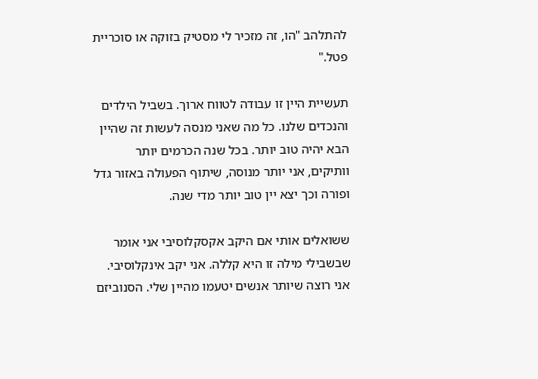להתלהב "הו, זה מזכיר לי מסטיק בזוקה או סוכריית פטל."

תעשיית היין זו עבודה לטווח ארוך. בשביל הילדים והנכדים שלנו. כל מה שאני מנסה לעשות זה שהיין הבא יהיה טוב יותר. בכל שנה הכרמים יותר וותיקים, אני יותר מנוסה, שיתוף הפעולה באזור גדל ופורה וכך יצא יין טוב יותר מדי שנה.

ששואלים אותי אם היקב אקסקלוסיבי אני אומר שבשבילי מילה זו היא קללה. אני יקב אינקלוסיבי. אני רוצה שיותר אנשים יטעמו מהיין שלי. הסנוביזם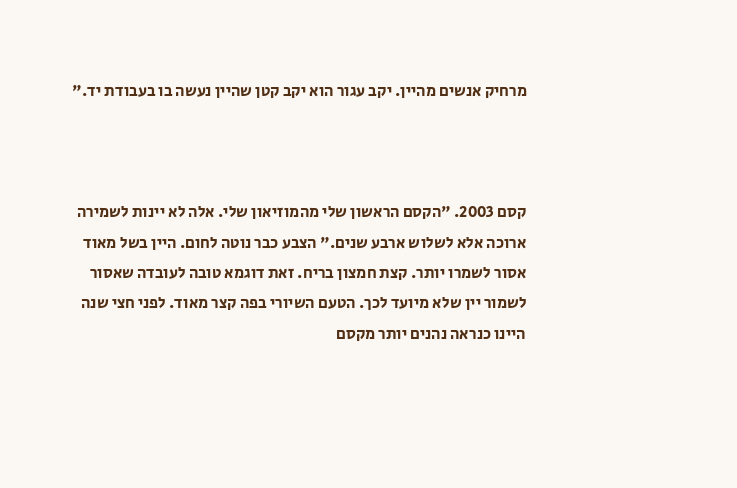מרחיק אנשים מהיין. יקב עגור הוא יקב קטן שהיין נעשה בו בעבודת יד."



קסם 2003. "הקסם הראשון שלי מהמוזיאון שלי. אלה לא יינות לשמירה ארוכה אלא לשלוש ארבע שנים." הצבע כבר נוטה לחום. היין בשל מאוד אסור לשמרו יותר. קצת חמצון בריח. זאת דוגמא טובה לעובדה שאסור לשמור יין שלא מיועד לכך. הטעם השיורי בפה קצר מאוד. לפני חצי שנה היינו כנראה נהנים יותר מקסם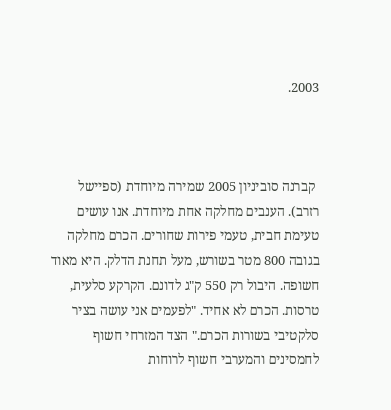2003.



 קברנה סוביניון 2005 שמירה מיוחדת (ספיישל רזרב). הענבים מחלקה אחת מיוחדת. אנו עושים טעימת חבית, טעמי פירות שחורים. הכרם מחלקה בגובה 800 מטר בשורש, מעל תחנת הדלק. היא מאוד חשופה. היבול רק 550 ק"ג לדונם. הקרקע סלעית, טרסות. הכרם לא אחיד. "לפעמים אני עושה בציר סלקטיבי בשורות הכרם." הצד המזרחי חשוף לחמסינים והמערבי חשוף לרוחות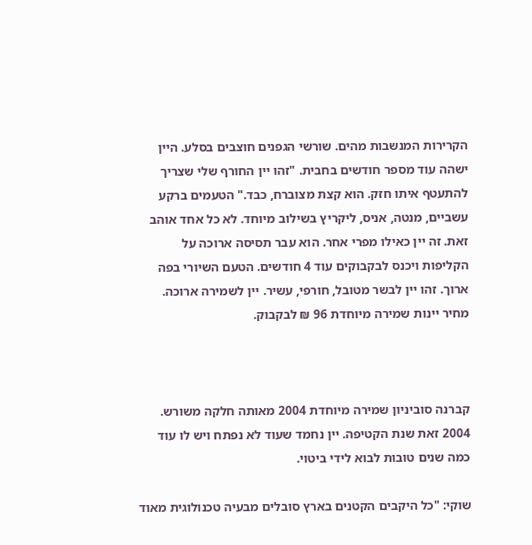הקרירות המנשבות מהים. שורשי הגפנים חוצבים בסלע. היין ישהה עוד מספר חודשים בחבית. "זהו יין החורף שלי שצריך להתעטף איתו חזק. הוא קצת מצוברח, כבד." הטעמים ברקע עשביים, מנטה, אניס, ליקריץ בשילוב מיוחד. לא כל אחד אוהב זאת. זה יין כאילו מפרי אחר. הוא עבר תסיסה ארוכה על הקליפות ויכנס לבקבוקים עוד 4 חודשים. הטעם השיורי בפה ארוך. זהו יין לבשר מטובל, חורפי, עשיר. יין לשמירה ארוכה. מחיר יינות שמירה מיוחדת 96 ₪ לבקבוק.



קברנה סוביניון שמירה מיוחדת 2004 מאותה חלקה משורש. 2004 זאת שנת הקטיפה. יין נחמד שעוד לא נפתח ויש לו עוד כמה שנים טובות לבוא לידי ביטוי.

שוקי: "כל היקבים הקטנים בארץ סובלים מבעיה טכנולוגית מאוד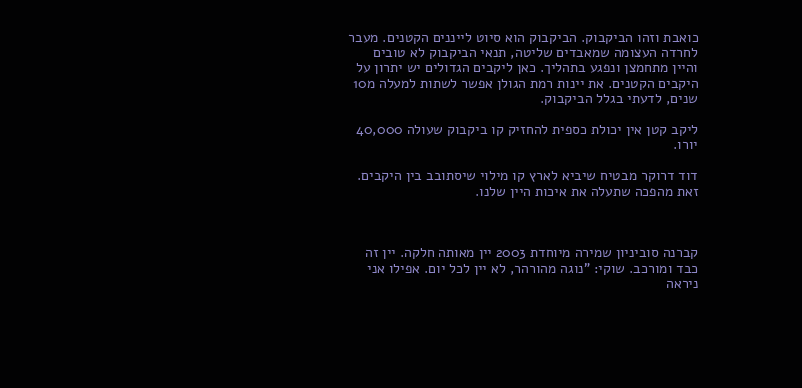כואבת וזהו הביקבוק. הביקבוק הוא סיוט לייננים הקטנים. מעבר לחרדה העצומה שמאבדים שליטה, תנאי הביקבוק לא טובים והיין מתחמצן ונפגע בתהליך. כאן ליקבים הגדולים יש יתרון על היקבים הקטנים. את יינות רמת הגולן אפשר לשתות למעלה מ10 שנים, לדעתי בגלל הביקבוק.

ליקב קטן אין יכולת כספית להחזיק קו ביקבוק שעולה 40,000 יורו.

דוד דרוקר מבטיח שיביא לארץ קו מילוי שיסתובב בין היקבים. זאת מהפכה שתעלה את איכות היין שלנו.



קברנה סוביניון שמירה מיוחדת 2003 יין מאותה חלקה. יין זה כבד ומורכב. שוקי: "נוגה מהורהר, לא יין לכל יום. אפילו אני ניראה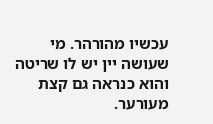עכשיו מהורהר. מי שעושה יין יש לו שריטה והוא כנראה גם קצת מעורער.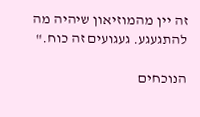זה יין מהמוזיאון שיהיה מה להתגעגע. געגועים זה כוח."

הנוכחים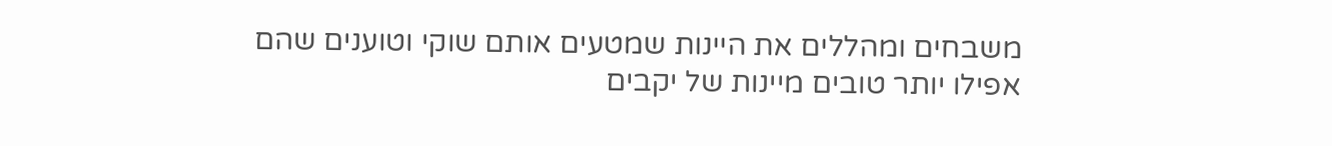משבחים ומהללים את היינות שמטעים אותם שוקי וטוענים שהם אפילו יותר טובים מיינות של יקבים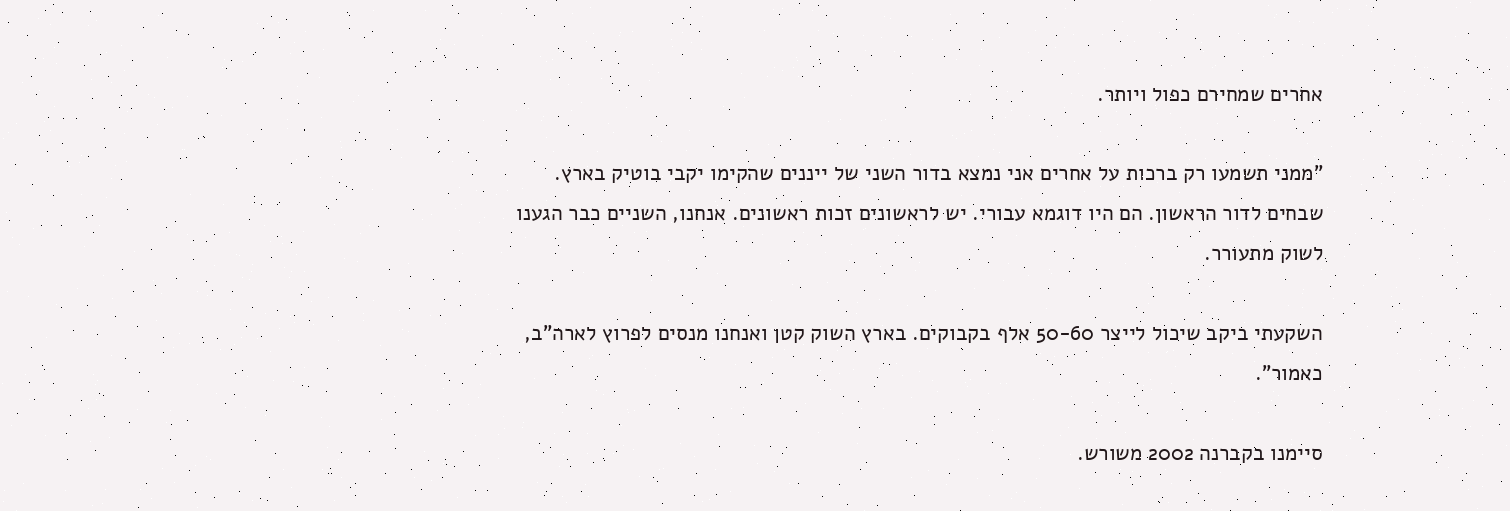אחרים שמחירם כפול ויותר.

"ממני תשמעו רק ברכות על אחרים אני נמצא בדור השני של ייננים שהקימו יקבי בוטיק בארץ. שבחים לדור הראשון. הם היו דוגמא עבורי. יש לראשונים זכות ראשונים. אנחנו, השניים כבר הגענו לשוק מתעורר.

השקעתי ביקב שיכול לייצר 50-60 אלף בקבוקים. בארץ השוק קטן ואנחנו מנסים לפרוץ לארה"ב, כאמור".

סיימנו בקברנה 2002 משורש.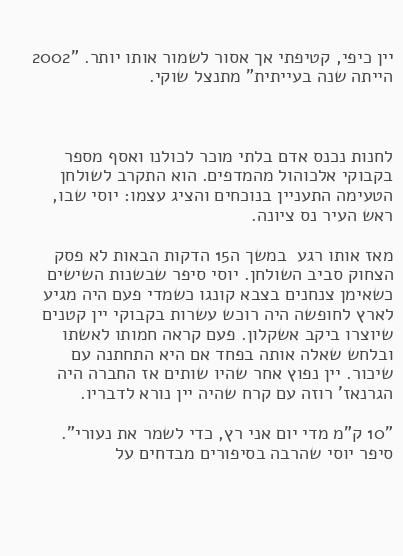יין כיפי, קטיפתי אך אסור לשמור אותו יותר. "2002 הייתה שנה בעייתית" מתנצל שוקי.



לחנות נכנס אדם בלתי מוכר לכולנו ואסף מספר בקבוקי אלכוהול מהמדפים. הוא התקרב לשולחן הטעימה התעניין בנוכחים והציג עצמו: יוסי שבו, ראש העיר נס ציונה.

מאז אותו רגע  במשך ה15 הדקות הבאות לא פסק הצחוק סביב השולחן. יוסי סיפר שבשנות השישים כשאימן צנחנים בצבא קונגו כשמדי פעם היה מגיע לארץ לחופשה היה רוכש עשרות בקבוקי יין קטנים שיוצרו ביקב אשקלון. פעם קראה חמותו לאשתו ובלחש שאלה אותה בפחד אם היא התחתנה עם שיכור. יין נפוץ אחר שהיו שותים אז החברה היה הגרנאז' רוזה עם קרח שהיה יין נורא לדבריו.

"10 ק"מ מדי יום אני רץ, כדי לשמר את נעורי". סיפר יוסי שהרבה בסיפורים מבדחים על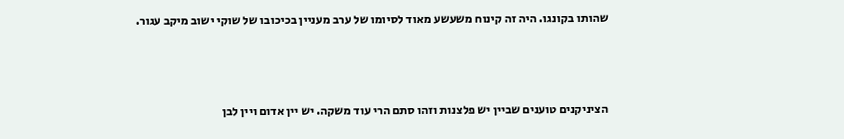שהותו בקונגו. היה זה קינוח משעשע מאוד לסיומו של ערב מעניין בכיכובו של שוקי ישוב מיקב עגור.



הציניקנים טוענים שביין יש פלצנות וזהו סתם הרי עוד משקה. יש יין אדום ויין לבן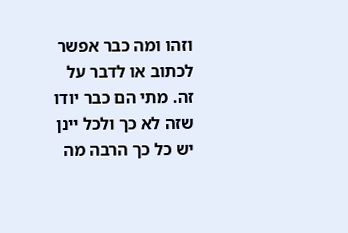וזהו ומה כבר אפשר לכתוב או לדבר על זה. מתי הם כבר יודו שזה לא כך ולכל יינן יש כל כך הרבה מה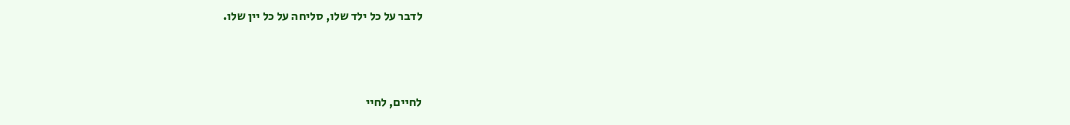לדבר על כל ילד שלו, סליחה על כל יין שלו.



לחיים, לחיי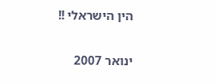הין הישראלי !!

ינואר 2007